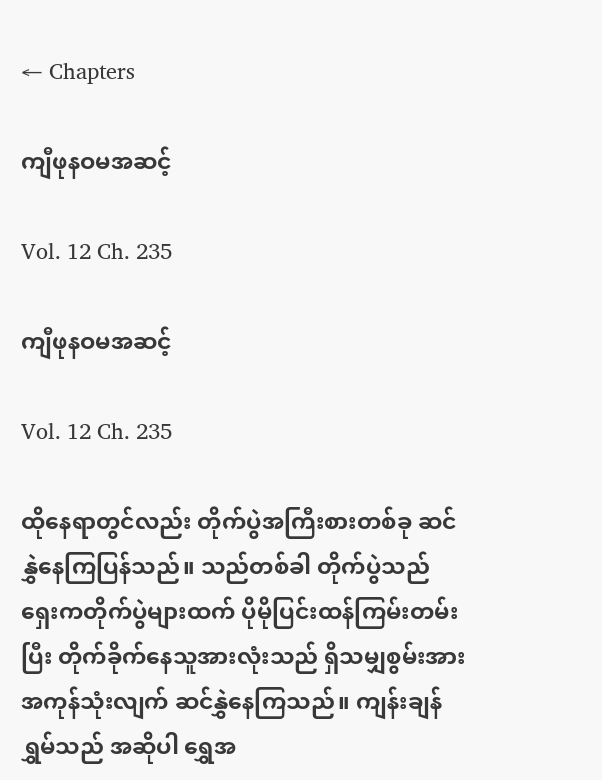← Chapters

ကျီဖုနဝမအဆင့်

Vol. 12 Ch. 235

ကျီဖုနဝမအဆင့်

Vol. 12 Ch. 235

ထိုနေရာတွင်လည်း တိုက်ပွဲအကြီးစားတစ်ခု ဆင်နွှဲနေကြပြန်သည်။ သည်တစ်ခါ တိုက်ပွဲသည် ရှေးကတိုက်ပွဲများထက် ပိုမိုပြင်းထန်ကြမ်းတမ်းပြီး တိုက်ခိုက်နေသူအားလုံးသည် ရှိသမျှစွမ်းအား အကုန်သုံးလျက် ဆင်နွှဲနေကြသည်။ ကျန်းချန်ရွှမ်သည် အဆိုပါ ရွှေအ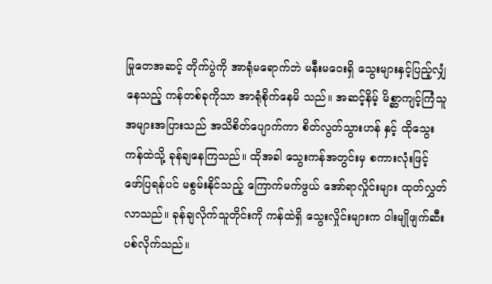မြုတေအဆင့် တိုက်ပွဲကို အာရုံမရောက်ဘဲ မနီးမဝေးရှိ သွေးများနှင့်ပြည့်လျှံနေသည့် ကန်တစ်ခုကိုသာ အာရုံစိုက်နေမိ သည်။ အဆင့်နိမ့် မိစ္ဆာကျင့်ကြံသူ အများအပြားသည် အသိစိတ်ပျောက်ကာ စိတ်လွတ်သွားဟန် နှင့် ထိုသွေးကန်ထဲသို့ ခုန်ချနေကြသည်။ ထိုအခါ သွေးကန်အတွင်းမှ စကားလုံးဖြင့် ဖော်ပြရန်ပင် မစွမ်းနိုင်သည့် ကြောက်မက်ဖွယ် အော်ရာလှိုင်းများ ထုတ်လွှတ်လာသည်။ ခုန်ချလိုက်သူတိုင်းကို ကန်ထဲရှိ သွေးလှိုင်းများက ဝါးမျိုဖျက်ဆီးပစ်လိုက်သည်။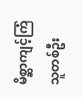မိစ္ဆာကျင့်ကြံသူတစ်ဦး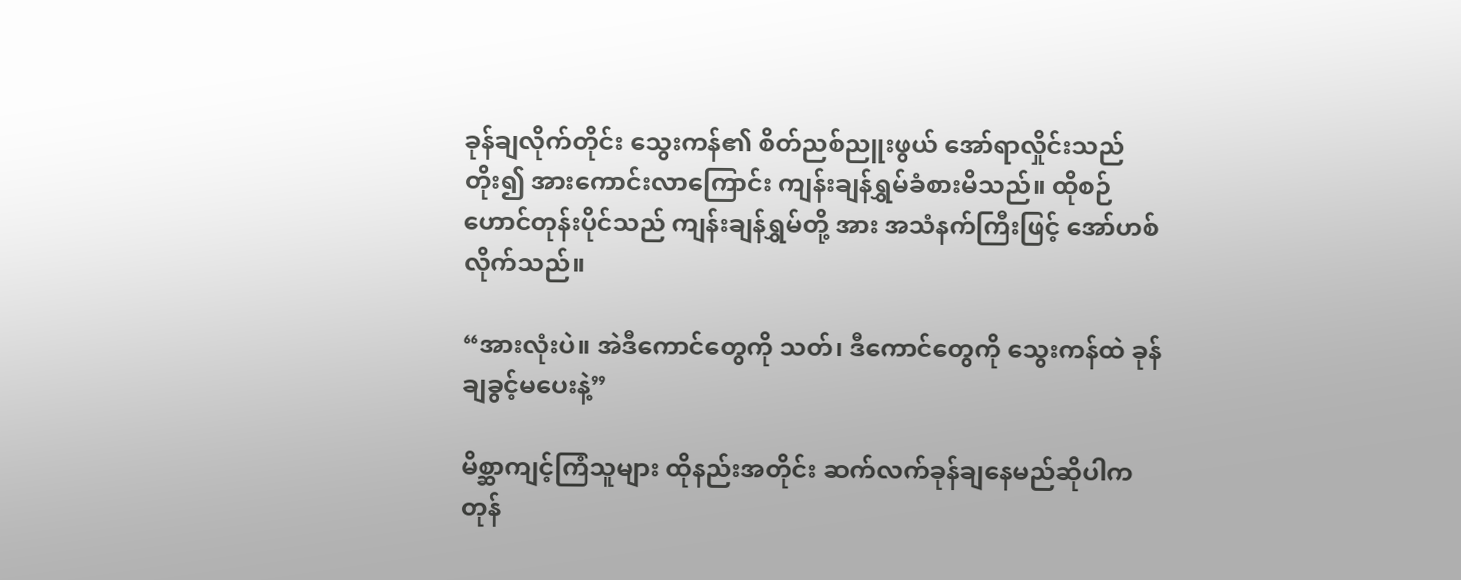ခုန်ချလိုက်တိုင်း သွေးကန်၏ စိတ်ညစ်ညူးဖွယ် အော်ရာလှိုင်းသည် တိုး၍ အားကောင်းလာကြောင်း ကျန်းချန်ရွှမ်ခံစားမိသည်။ ထိုစဉ် ဟောင်တုန်းပိုင်သည် ကျန်းချန်ရွှမ်တို့ အား အသံနက်ကြီးဖြင့် အော်ဟစ်လိုက်သည်။

“အားလုံးပဲ။ အဲဒီကောင်တွေကို သတ်၊ ဒီကောင်တွေကို သွေးကန်ထဲ ခုန်ချခွင့်မပေးနဲ့”

မိစ္ဆာကျင့်ကြံသူများ ထိုနည်းအတိုင်း ဆက်လက်ခုန်ချနေမည်ဆိုပါက တုန်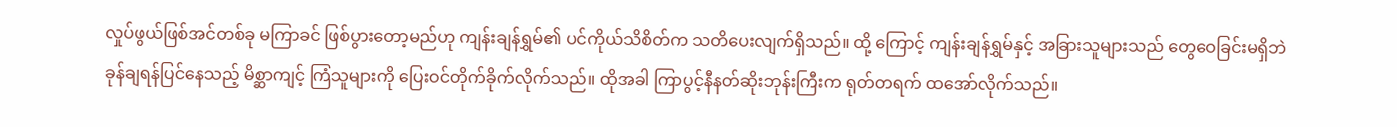လှုပ်ဖွယ်ဖြစ်အင်တစ်ခု မကြာခင် ဖြစ်ပွားတော့မည်ဟု ကျန်းချန်ရွှမ်၏ ပင်ကိုယ်သိစိတ်က သတိပေးလျက်ရှိသည်။ ထို့‌ ကြောင့် ကျန်းချန်ရွှမ်နှင့် အခြားသူများသည် တွေဝေခြင်းမရှိဘဲ ခုန်ချရန်ပြင်နေသည့် မိစ္ဆာကျင့် ကြံသူများကို ပြေးဝင်တိုက်ခိုက်လိုက်သည်။ ထိုအခါ ကြာပွင့်နီနတ်ဆိုးဘုန်းကြီးက ရုတ်တရက် ထအော်လိုက်သည်။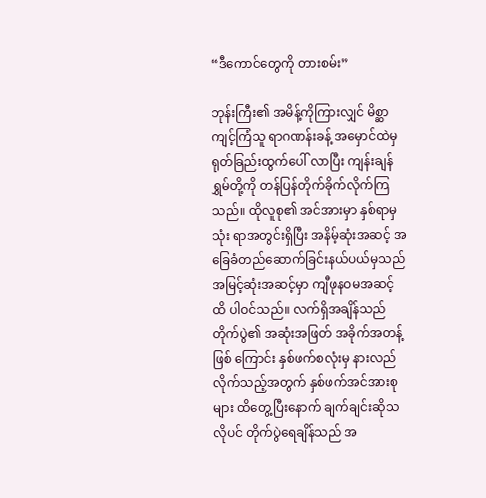“ဒီကောင်တွေကို တားစမ်း”

ဘုန်းကြီး၏ အမိန့်ကိုကြားလျှင် မိစ္ဆာကျင့်ကြံသူ ရာဂဏန်းခန့် အမှောင်ထဲမှ ရုတ်ခြည်းထွက်ပေါ် လာပြီး ကျန်းချန်ရွှမ်တို့ကို တန်ပြန်တိုက်ခိုက်လိုက်ကြသည်။ ထိုလူစု၏ အင်အားမှာ နှစ်ရာမှ သုံး ရာအတွင်းရှိပြီး အနိမ့်ဆုံးအဆင့် အခြေခံတည်ဆောက်ခြင်းနယ်ပယ်မှသည် အမြင့်ဆုံးအဆင့်မှာ ကျီဖုနဝမအဆင့်ထိ ပါဝင်သည်။ လက်ရှိအချိန်သည် တိုက်ပွဲ၏ အဆုံးအဖြတ် အခိုက်အတန့်ဖြစ် ကြောင်း နှစ်ဖက်စလုံးမှ နားလည်လိုက်သည့်အတွက် နှစ်ဖက်အင်အားစုများ ထိတွေ့ပြီးနောက် ချက်ချင်းဆိုသလိုပင် တိုက်ပွဲရေချိန်သည် အ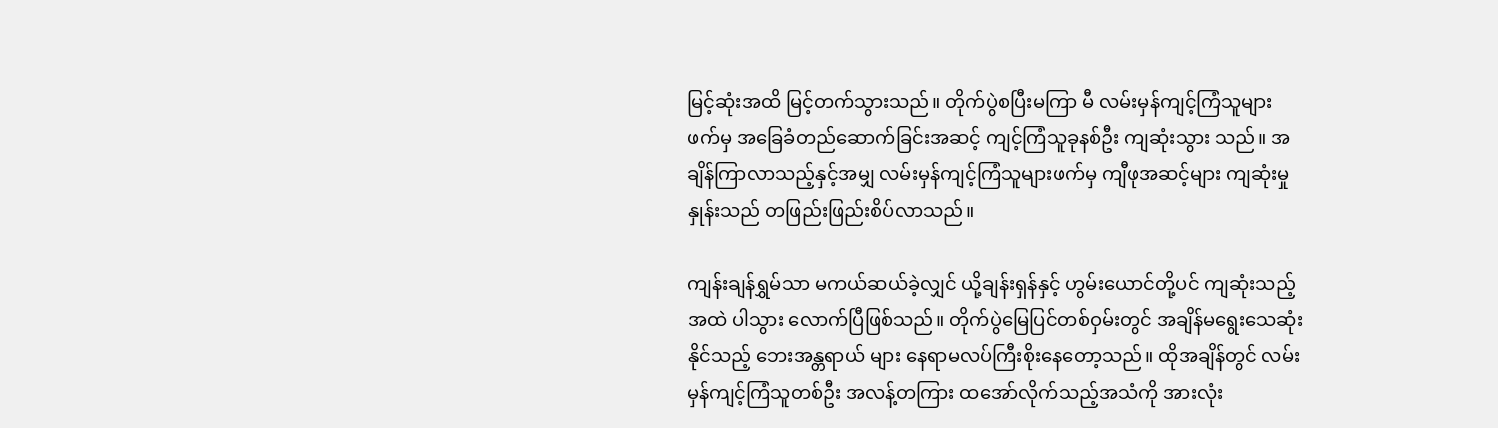မြင့်ဆုံးအထိ မြင့်တက်သွားသည်။ တိုက်ပွဲစပြီးမကြာ မီ လမ်းမှန်ကျင့်ကြံသူများဖက်မှ အခြေခံတည်ဆောက်ခြင်းအဆင့် ကျင့်ကြံသူခုနစ်ဦး ကျဆုံးသွား သည်။ အချိန်ကြာလာသည့်နှင့်အမျှ လမ်းမှန်ကျင့်ကြံသူများဖက်မှ ကျီဖုအဆင့်များ ကျဆုံးမှုနှုန်းသည် တဖြည်းဖြည်းစိပ်လာသည်။

ကျန်းချန်ရွှမ်သာ မကယ်ဆယ်ခဲ့လျှင် ယို့ချန်းရှန်နှင့် ဟွမ်းယောင်တို့ပင် ကျဆုံးသည့်အထဲ ပါသွား လောက်ပြီဖြစ်သည်။ တိုက်ပွဲမြေပြင်တစ်ဝှမ်းတွင် အချိန်မရွေးသေဆုံးနိုင်သည့် ဘေးအန္တရာယ် များ နေရာမလပ်ကြီးစိုးနေတော့သည်။ ထိုအချိန်တွင် လမ်းမှန်ကျင့်ကြံသူတစ်ဦး အလန့်တကြား ထအော်လိုက်သည့်အသံကို အားလုံး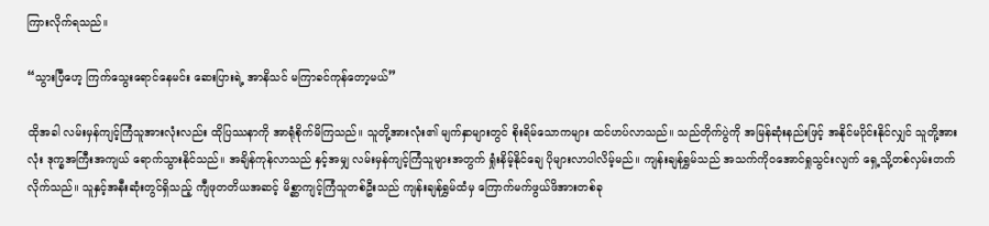ကြားလိုက်ရသည်။

“သွားပြီဟေ့ ကြက်သွေးရောင်နေမင်း ဆေးပြားရဲ့ အာနိသင် မကြာခင်ကုန်တော့မယ်”

ထိုအခါ လမ်းမှန်ကျင့်ကြံသူအားလုံးလည်း ထိုပြဿနာကို အာရုံစိုက်မိကြသည်။ သူတို့အားလုံး၏ မျက်နှာများတွင် စိုးရိမ်သောကများ ထင်ဟပ်လာသည်။ သည်တိုက်ပွဲကို အမြန်ဆုံးနည်းဖြင့် အနိုင်မပိုင်းနိုင်လျှင် သူတို့အားလုံး ဒုက္ခအကြီးအကျယ် ရောက်သွားနိုင်သည်။ အချိန်ကုန်လာသည် နှင့်အမျှ လမ်းမှန်ကျင့်ကြံသူများအတွက် ရှုံးနိမ့်နိုင်ချေ ပိုများလာပါလိမ့်မည်။ ကျန်းချန်ရွှမ်သည် အသက်ကိုဝအောင်ရှုသွင်းလျက် ရှေ့သို့တစ်လှမ်းတက်လိုက်သည်။ သူနှင့်အနီးဆုံးတွင်ရှိသည့် ကျီဖုတတိယအဆင့် မိစ္ဆာကျင့်ကြံသူတစ်ဦးသည် ကျန်းချန်ရွှမ်ထံမှ ကြောက်မက်ဖွယ်ဖိအားတစ်ခု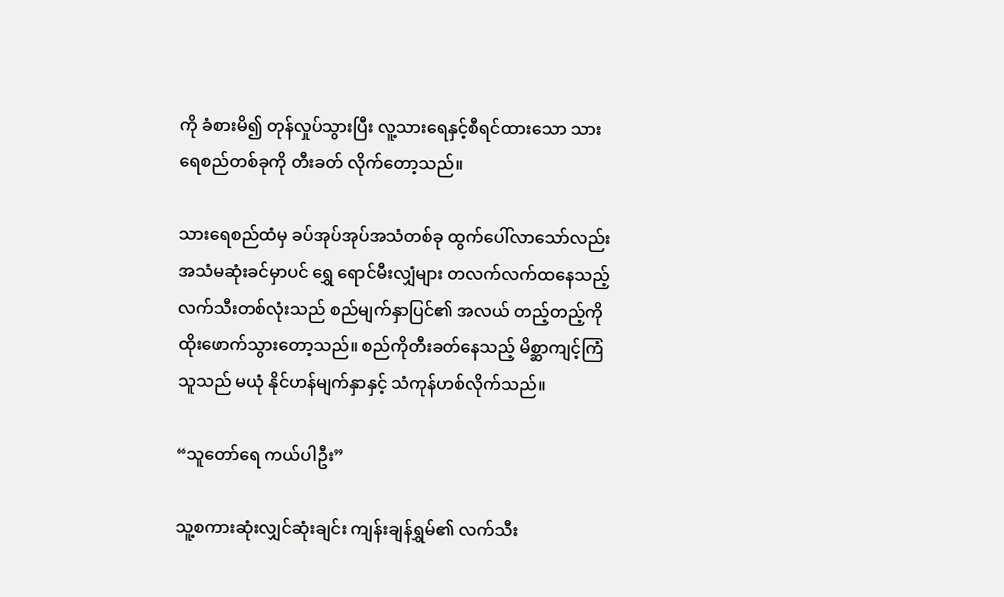ကို ခံစားမိ၍ တုန်လှုပ်သွားပြီး လူ့သားရေနှင့်စီရင်ထားသော သားရေစည်တစ်ခုကို တီးခတ် လိုက်တော့သည်။

သားရေစည်ထံမှ ခပ်အုပ်အုပ်အသံတစ်ခု ထွက်ပေါ်လာသော်လည်း အသံမဆုံးခင်မှာပင် ရွှေ ရောင်မီးလျှံများ တလက်လက်ထနေသည့် လက်သီးတစ်လုံးသည် စည်မျက်နှာပြင်၏ အလယ် တည့်တည့်ကို ထိုးဖောက်သွားတော့သည်။ စည်ကိုတီးခတ်နေသည့် မိစ္ဆာကျင့်ကြံသူသည် မယုံ နိုင်ဟန်မျက်နှာနှင့် သံကုန်ဟစ်လိုက်သည်။

“သူတော်ရေ ကယ်ပါဦး”

သူ့စကားဆုံးလျှင်ဆုံးချင်း ကျန်းချန်ရွှမ်၏ လက်သီး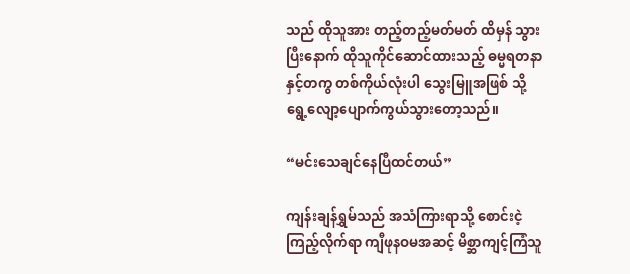သည် ထိုသူအား တည့်တည့်မတ်မတ် ထိမှန် သွားပြီးနောက် ထိုသူကိုင်ဆောင်ထားသည့် ဓမ္မရတနာနှင့်တကွ တစ်ကိုယ်လုံးပါ သွေးမြူအဖြစ် သို့ ရွေ့လျော့ပျောက်ကွယ်သွားတော့သည်။

“မင်းသေချင်နေပြီထင်တယ်”

ကျန်းချန်ရွှမ်သည် အသံကြားရာသို့ စောင်းငဲ့ကြည့်လိုက်ရာ ကျီဖုနဝမအဆင့် မိစ္ဆာကျင့်ကြံသူ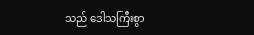သည် ဒေါသကြီးစွာ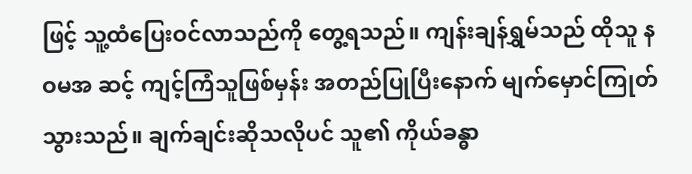ဖြင့် သူ့ထံပြေးဝင်လာသည်ကို တွေ့ရသည်။ ကျန်းချန်ရွှမ်သည် ထိုသူ နဝမအ ဆင့် ကျင့်ကြံသူဖြစ်မှန်း အတည်ပြုပြီးနောက် မျက်မှောင်ကြုတ်သွားသည်။ ချက်ချင်းဆိုသလိုပင် သူ၏ ကိုယ်ခန္ဓာ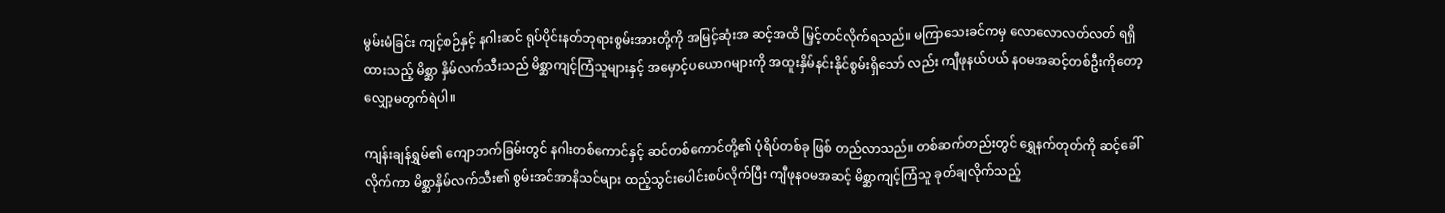မွမ်းမံခြင်း ကျင့်စဉ်နှင့် နဂါးဆင် ရုပ်ပိုင်းနတ်ဘုရားစွမ်းအားတို့ကို အမြင့်ဆုံးအ ဆင့်အထိ မြှင့်တင်လိုက်ရသည်။ မကြာသေးခင်ကမှ လောလောလတ်လတ် ရရှိထားသည့် မိစ္ဆာ နှိမ်လက်သီးသည် မိစ္ဆာကျင့်ကြံသူများနှင့် အမှောင့်ပယောဂများကို အထူးနှိမ်နင်းနိုင်စွမ်းရှိသော် လည်း ကျီဖုနယ်ပယ် နဝမအဆင့်တစ်ဦးကိုတော့ လျှော့မတွက်ရဲပါ။

ကျန်းချန်ရွှမ်၏ ကျောဘက်ခြမ်းတွင် နဂါးတစ်ကောင်နှင့် ဆင်တစ်ကောင်တို့၏ ပုံရိပ်တစ်ခု ဖြစ် တည်လာသည်။ တစ်ဆက်တည်းတွင် ရွှေနက်တုတ်ကို ဆင့်ခေါ်လိုက်ကာ မိစ္ဆာနှိမ်လက်သီး၏ စွမ်းအင်အာနိသင်များ ထည့်သွင်းပေါင်းစပ်လိုက်ပြီး ကျီဖုနဝမအဆင့် မိစ္ဆာကျင့်ကြံသူ ခုတ်ချလိုက်သည့်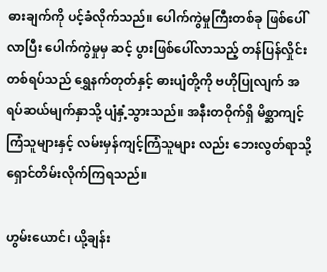ဓားချက်ကို ပင့်ခံလိုက်သည်။ ပေါက်ကွဲမှုကြီးတစ်ခု ဖြစ်ပေါ်လာပြီး ပေါက်ကွဲမှုမှ ဆင့် ပွားဖြစ်ပေါ်လာသည့် တန်ပြန်လှိုင်းတစ်ရပ်သည် ရွှေနက်တုတ်နှင့် ဓားပျံတို့ကို ဗဟိုပြုလျက် အ ရပ်ဆယ်မျက်နှာသို့ ပျံနှံ့သွားသည်။ အနီးတဝိုက်ရှိ မိစ္ဆာကျင့်ကြံသူများနှင့် လမ်းမှန်ကျင့်ကြံသူများ လည်း ဘေးလွတ်ရာသို့ ရှောင်တိမ်းလိုက်ကြရသည်။

ဟွမ်းယောင်၊ ယို့ချန်း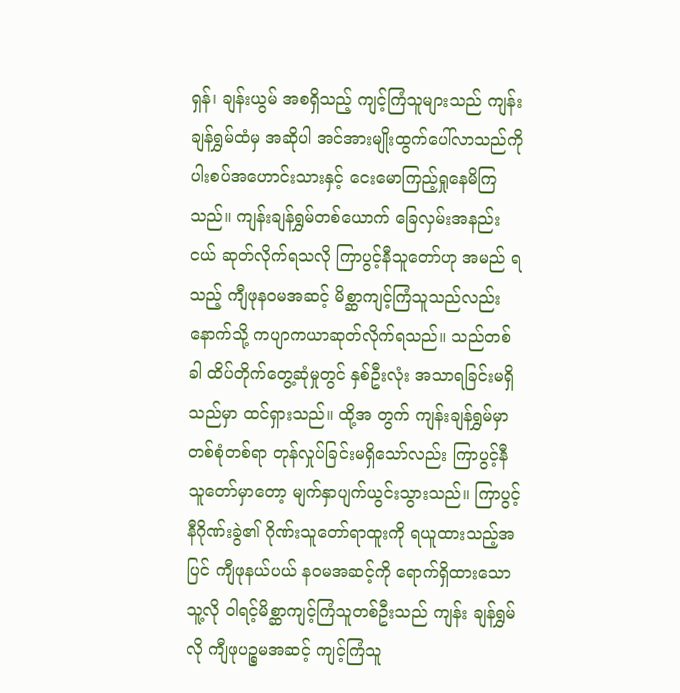ရှန်၊ ချန်းယွမ် အစရှိသည့် ကျင့်ကြံသူများသည် ကျန်းချန်ရွှမ်ထံမှ အဆိုပါ အင်အားမျိုးထွက်ပေါ်လာသည်ကို ပါးစပ်အဟောင်းသားနှင့် ငေးမောကြည့်ရှုနေမိကြသည်။ ကျန်းချန်ရွှမ်တစ်ယောက် ခြေလှမ်းအနည်းငယ် ဆုတ်လိုက်ရသလို ကြာပွင့်နီသူတော်ဟု အမည် ရသည့် ကျီဖုနဝမအဆင့် မိစ္ဆာကျင့်ကြံသူသည်လည်း နောက်သို့ ကပျာကယာဆုတ်လိုက်ရသည်။ သည်တစ်ခါ ထိပ်တိုက်တွေ့ဆုံမှုတွင် နှစ်ဦးလုံး အသာရခြင်းမရှိသည်မှာ ထင်ရှားသည်။ ထို့အ တွက် ကျန်းချန်ရွှမ်မှာ တစ်စုံတစ်ရာ တုန်လှုပ်ခြင်းမရှိသော်လည်း ကြာပွင့်နီသူတော်မှာတော့ မျက်နှာပျက်ယွင်းသွားသည်။ ကြာပွင့်နီဂိုဏ်းခွဲ၏ ဂိုဏ်းသူတော်ရာထူးကို ရယူထားသည့်အပြင် ကျီဖုနယ်ပယ် နဝမအဆင့်ကို ရောက်ရှိထားသော သူ့လို ဝါရင့်မိစ္ဆာကျင့်ကြံသူတစ်ဦးသည် ကျန်း ချန်ရွှမ်လို ကျီဖုပဉ္စမအဆင့် ကျင့်ကြံသူ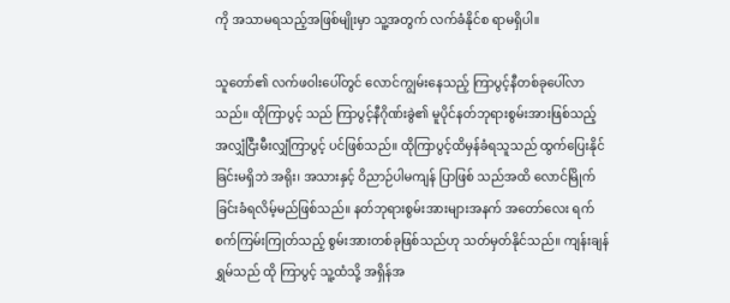ကို အသာမရသည့်အဖြစ်မျိုးမှာ သူ့အတွက် လက်ခံနိုင်စ ရာမရှိပါ။

သူတော်၏ လက်ဖဝါးပေါ်တွင် လောင်ကျွမ်းနေသည့် ကြာပွင့်နီတစ်ခုပေါ်လာသည်။ ထိုကြာပွင့် သည် ကြာပွင့်နီဂိုဏ်းခွဲ၏ မူပိုင်နတ်ဘုရားစွမ်းအားဖြစ်သည့် အလျှံငြီးမီးလျှံကြာပွင့် ပင်ဖြစ်သည်။ ထိုကြာပွင့်ထိမှန်ခံရသူသည် ထွက်ပြေးနိုင်ခြင်းမရှိဘဲ အရိုး၊ အသားနှင့် ဝိညာဉ်ပါမကျန် ပြာဖြစ် သည်အထိ လောင်မြိုက်ခြင်းခံရလိမ့်မည်ဖြစ်သည်။ နတ်ဘုရားစွမ်းအားများအနက် အတော်လေး ရက်စက်ကြမ်းကြုတ်သည့် စွမ်းအားတစ်ခုဖြစ်သည်ဟု သတ်မှတ်နိုင်သည်။ ကျန်းချန်ရွှမ်သည် ထို ကြာပွင့် သူ့ထံသို့ အရှိန်အ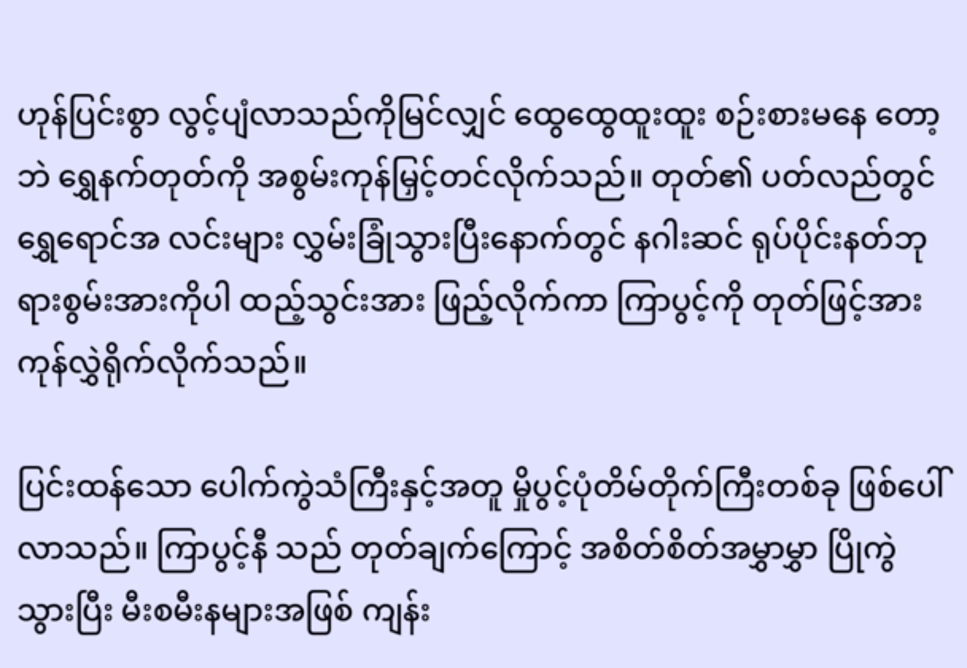ဟုန်ပြင်းစွာ လွင့်ပျံလာသည်ကိုမြင်လျှင် ထွေထွေထူးထူး စဉ်းစားမနေ တော့ဘဲ ရွှေနက်တုတ်ကို အစွမ်းကုန်မြှင့်တင်လိုက်သည်။ တုတ်၏ ပတ်လည်တွင် ရွှေရောင်အ လင်းများ လွှမ်းခြုံသွားပြီးနောက်တွင် နဂါးဆင် ရုပ်ပိုင်းနတ်ဘုရားစွမ်းအားကိုပါ ထည့်သွင်းအား ဖြည့်လိုက်ကာ ကြာပွင့်ကို တုတ်ဖြင့်အားကုန်လွှဲရိုက်လိုက်သည်။

ပြင်းထန်သော ပေါက်ကွဲသံကြီးနှင့်အတူ မှိုပွင့်ပုံတိမ်တိုက်ကြီးတစ်ခု ဖြစ်ပေါ်လာသည်။ ကြာပွင့်နီ သည် တုတ်ချက်ကြောင့် အစိတ်စိတ်အမွှာမွှာ ပြိုကွဲသွားပြီး မီးစမီးနများအဖြစ် ကျန်း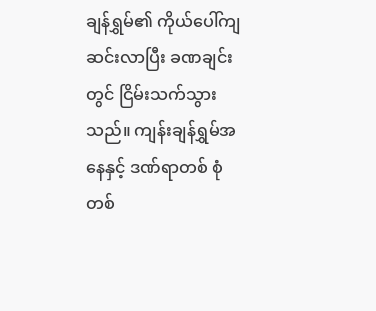ချန်ရွှမ်၏ ကိုယ်ပေါ်ကျဆင်းလာပြီး ခဏချင်းတွင် ငြိမ်းသက်သွားသည်။ ကျန်းချန်ရွှမ်အနေနှင့် ဒဏ်ရာတစ် စုံတစ်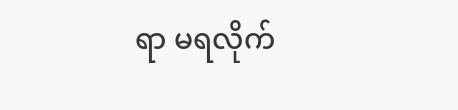ရာ မရလိုက်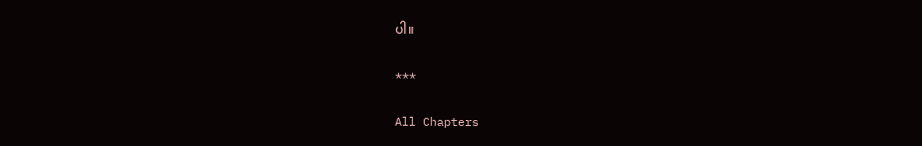ပါ။

***

All Chapters